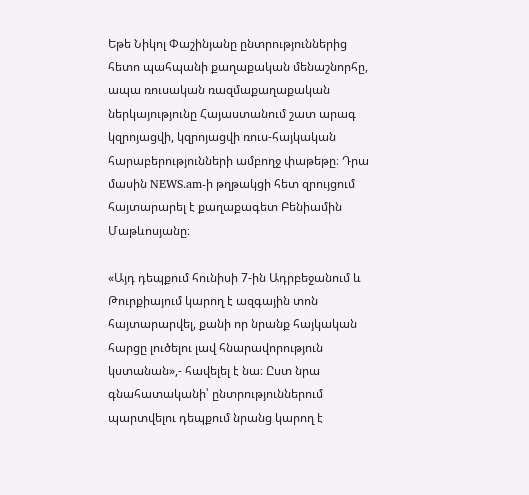Եթե Նիկոլ Փաշինյանը ընտրություններից հետո պահպանի քաղաքական մենաշնորհը, ապա ռուսական ռազմաքաղաքական ներկայությունը Հայաստանում շատ արագ կզրոյացվի, կզրոյացվի ռուս-հայկական հարաբերությունների ամբողջ փաթեթը։ Դրա մասին NEWS.am-ի թղթակցի հետ զրույցում հայտարարել է քաղաքագետ Բենիամին Մաթևոսյանը։

«Այդ դեպքում հունիսի 7-ին Ադրբեջանում և Թուրքիայում կարող է ազգային տոն հայտարարվել, քանի որ նրանք հայկական հարցը լուծելու լավ հնարավորություն կստանան»,- հավելել է նա։ Ըստ նրա գնահատականի՝ ընտրություններում պարտվելու դեպքում նրանց կարող է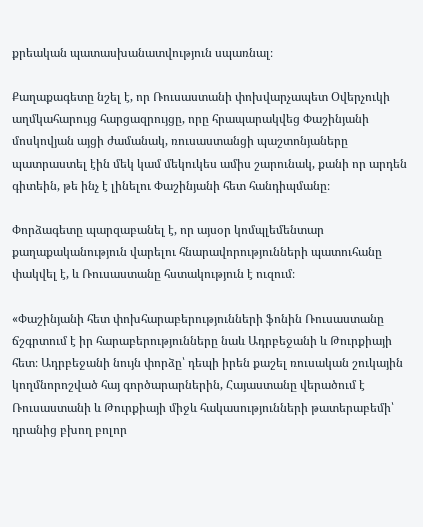քրեական պատասխանատվություն սպառնալ։

Քաղաքագետը նշել է, որ Ռուսաստանի փոխվարչապետ Օվերչուկի աղմկահարույց հարցազրույցը, որը հրապարակվեց Փաշինյանի մոսկովյան այցի ժամանակ, ռուսաստանցի պաշտոնյաները պատրաստել էին մեկ կամ մեկուկես ամիս շարունակ, քանի որ արդեն գիտեին, թե ինչ է լինելու Փաշինյանի հետ հանդիպմանը։

Փորձագետը պարզաբանել է, որ այսօր կոմպլեմենտար քաղաքականություն վարելու հնարավորությունների պատուհանը փակվել է, և Ռուսաստանը հստակություն է ուզում։

«Փաշինյանի հետ փոխհարաբերությունների ֆոնին Ռուսաստանը ճշգրտում է իր հարաբերությունները նաև Ադրբեջանի և Թուրքիայի հետ։ Ադրբեջանի նույն փորձը՝ դեպի իրեն քաշել ռուսական շուկային կողմնորոշված հայ գործարարներին, Հայաստանը վերածում է Ռուսաստանի և Թուրքիայի միջև հակասությունների թատերաբեմի՝ դրանից բխող բոլոր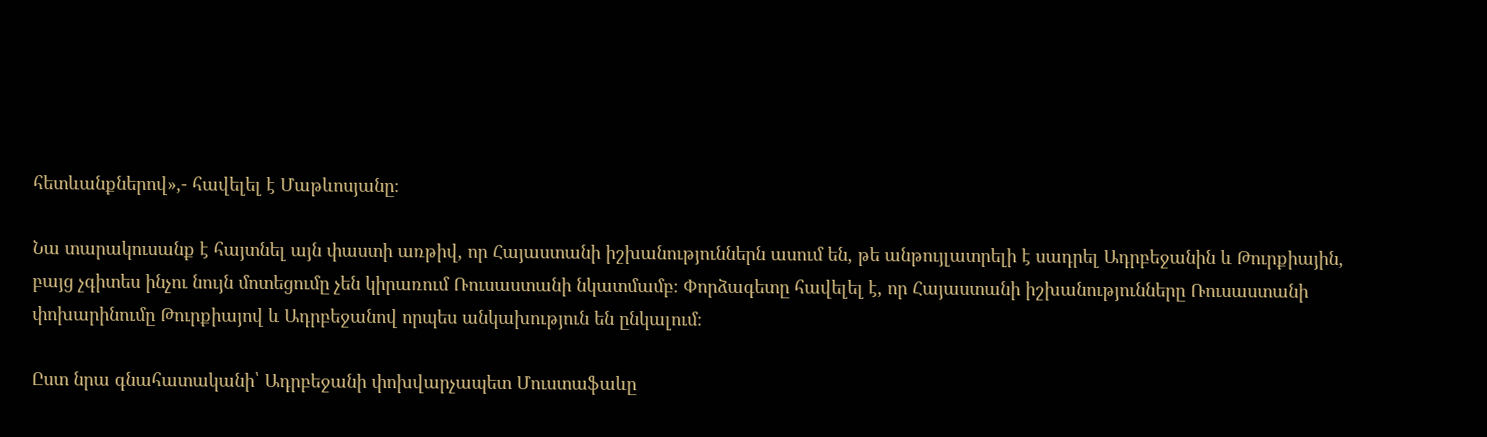հետևանքներով»,- հավելել է Մաթևոսյանը։

Նա տարակուսանք է հայտնել այն փաստի առթիվ, որ Հայաստանի իշխանություններն ասում են, թե անթույլատրելի է սադրել Ադրբեջանին և Թուրքիային, բայց չգիտես ինչու նույն մոտեցումը չեն կիրառում Ռուսաստանի նկատմամբ։ Փորձագետը հավելել է, որ Հայաստանի իշխանությունները Ռուսաստանի փոխարինումը Թուրքիայով և Ադրբեջանով որպես անկախություն են ընկալում։

Ըստ նրա գնահատականի՝ Ադրբեջանի փոխվարչապետ Մուստաֆաևը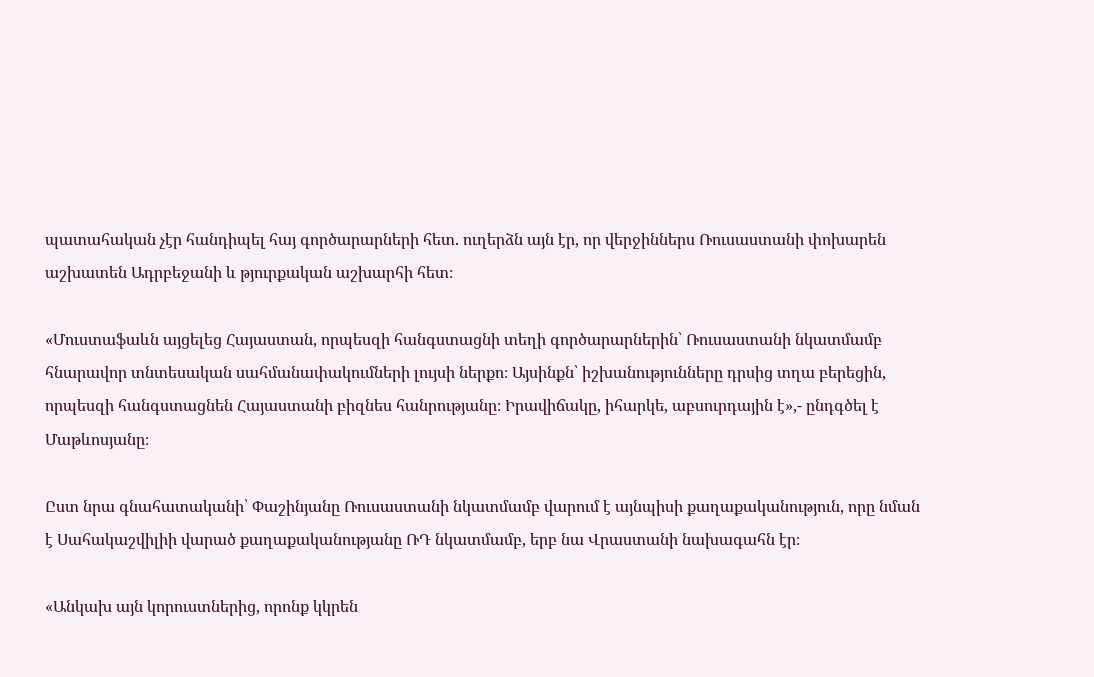պատահական չէր հանդիպել հայ գործարարների հետ. ուղերձն այն էր, որ վերջիններս Ռուսաստանի փոխարեն աշխատեն Ադրբեջանի և թյուրքական աշխարհի հետ։

«Մուստաֆաևն այցելեց Հայաստան, որպեսզի հանգստացնի տեղի գործարարներին՝ Ռուսաստանի նկատմամբ հնարավոր տնտեսական սահմանափակումների լույսի ներքո։ Այսինքն՝ իշխանությունները դրսից տղա բերեցին, որպեսզի հանգստացնեն Հայաստանի բիզնես հանրությանը։ Իրավիճակը, իհարկե, աբսուրդային է»,- ընդգծել է Մաթևոսյանը։

Ըստ նրա գնահատականի՝ Փաշինյանը Ռուսաստանի նկատմամբ վարում է այնպիսի քաղաքականություն, որը նման է Սահակաշվիլիի վարած քաղաքականությանը ՌԴ նկատմամբ, երբ նա Վրաստանի նախագահն էր։

«Անկախ այն կորուստներից, որոնք կկրեն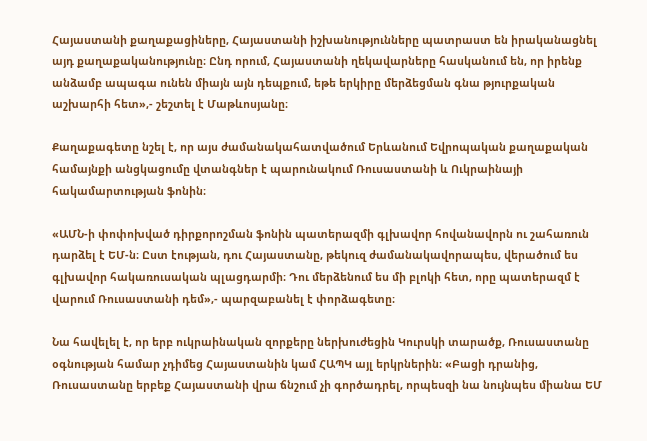Հայաստանի քաղաքացիները, Հայաստանի իշխանությունները պատրաստ են իրականացնել այդ քաղաքականությունը։ Ընդ որում, Հայաստանի ղեկավարները հասկանում են, որ իրենք անձամբ ապագա ունեն միայն այն դեպքում, եթե երկիրը մերձեցման գնա թյուրքական աշխարհի հետ»,- շեշտել է Մաթևոսյանը։

Քաղաքագետը նշել է, որ այս ժամանակահատվածում Երևանում Եվրոպական քաղաքական համայնքի անցկացումը վտանգներ է պարունակում Ռուսաստանի և Ուկրաինայի հակամարտության ֆոնին։

«ԱՄՆ-ի փոփոխված դիրքորոշման ֆոնին պատերազմի գլխավոր հովանավորն ու շահառուն դարձել է ԵՄ-ն։ Ըստ էության, դու Հայաստանը, թեկուզ ժամանակավորապես, վերածում ես գլխավոր հակառուսական պլացդարմի։ Դու մերձենում ես մի բլոկի հետ, որը պատերազմ է վարում Ռուսաստանի դեմ»,- պարզաբանել է փորձագետը։

Նա հավելել է, որ երբ ուկրաինական զորքերը ներխուժեցին Կուրսկի տարածք, Ռուսաստանը օգնության համար չդիմեց Հայաստանին կամ ՀԱՊԿ այլ երկրներին։ «Բացի դրանից, Ռուսաստանը երբեք Հայաստանի վրա ճնշում չի գործադրել, որպեսզի նա նույնպես միանա ԵՄ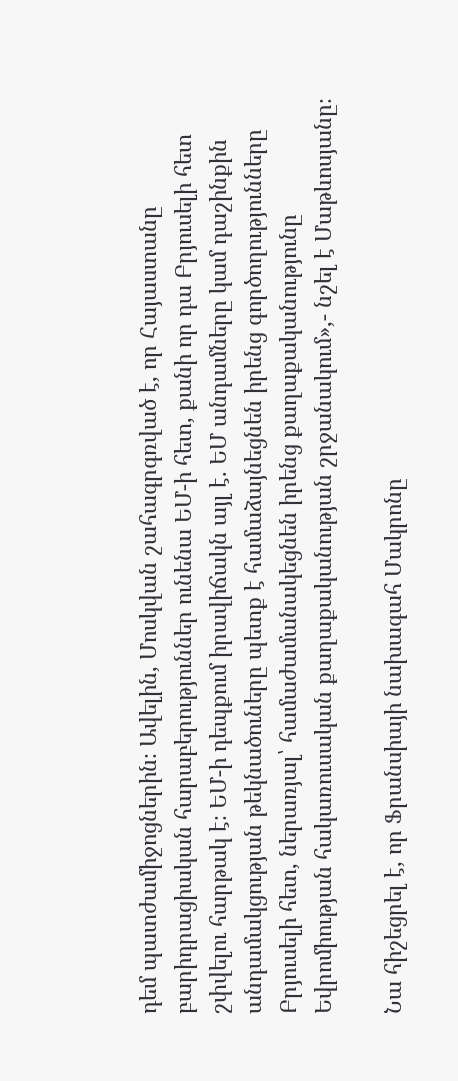դեմ պատժամիջոցներին։ Ավելին, Մոսկվան շահագրգռված է, որ Հայաստանը բարիդրացիական հարաբերություններ ունենա ԵՄ-ի հետ, քանի որ դա Բրյուսելի հետ շփվելու հարթակ է։ ԵՄ-ի դեպքում իրավիճակն այլ է. ԵՄ անդամները կամ դաշինքին անդամակցության թեկնածուները պետք է համաձայնեցնեն իրենց գործողությունները Բրյուսելի հետ, ներառյալ՝ համաժամանակեցնեն իրենց քաղաքականությունը Եվրոմիության հակառուսական քաղաքականության շրջանակում»,- նշել է Մաթևոսյանը։

Նա հիշեցրել է, որ Ֆրանսիայի նախագահ Մակրոնը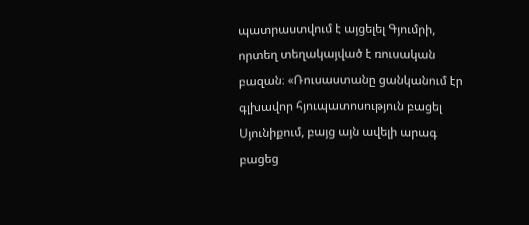պատրաստվում է այցելել Գյումրի, որտեղ տեղակայված է ռուսական բազան։ «Ռուսաստանը ցանկանում էր գլխավոր հյուպատոսություն բացել Սյունիքում, բայց այն ավելի արագ բացեց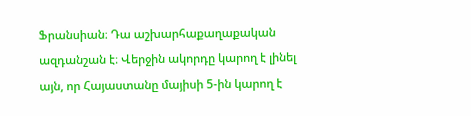Ֆրանսիան։ Դա աշխարհաքաղաքական ազդանշան է։ Վերջին ակորդը կարող է լինել այն, որ Հայաստանը մայիսի 5-ին կարող է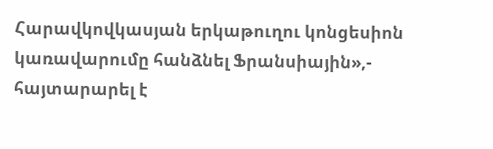Հարավկովկասյան երկաթուղու կոնցեսիոն կառավարումը հանձնել Ֆրանսիային»,- հայտարարել է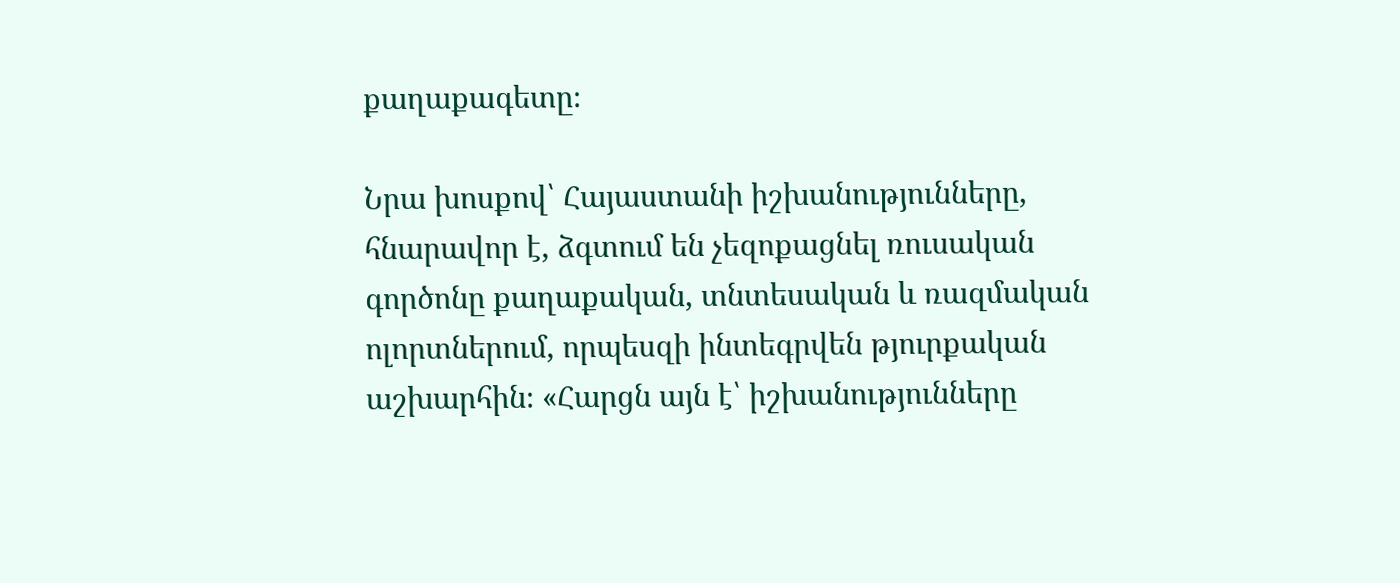քաղաքագետը։

Նրա խոսքով՝ Հայաստանի իշխանությունները, հնարավոր է, ձգտում են չեզոքացնել ռուսական գործոնը քաղաքական, տնտեսական և ռազմական ոլորտներում, որպեսզի ինտեգրվեն թյուրքական աշխարհին։ «Հարցն այն է՝ իշխանությունները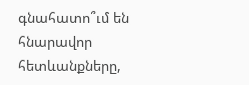գնահատո՞ւմ են հնարավոր հետևանքները,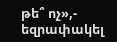թե՞ ոչ»,- եզրափակել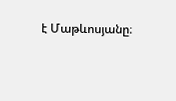է Մաթևոսյանը։